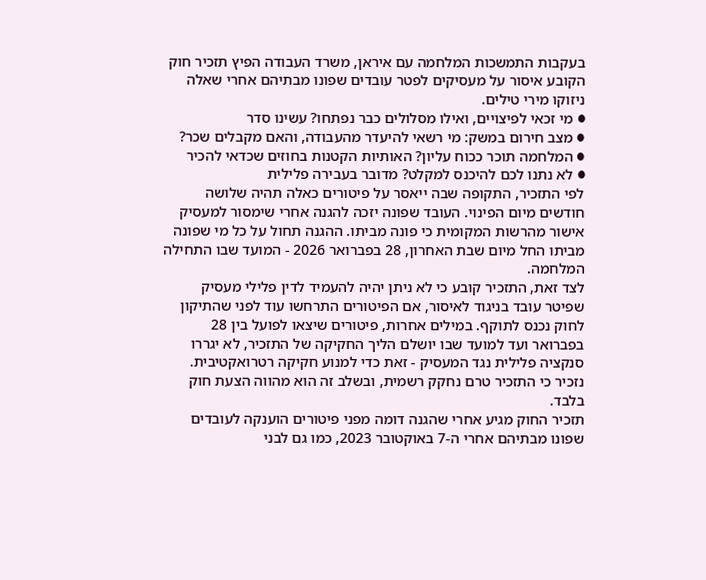בעקבות התמשכות המלחמה עם איראן, משרד העבודה הפיץ תזכיר חוק הקובע איסור על מעסיקים לפטר עובדים שפונו מבתיהם אחרי שאלה ניזוקו מירי טילים.
● מי זכאי לפיצויים, ואילו מסלולים כבר נפתחו? עשינו סדר
● מצב חירום במשק: מי רשאי להיעדר מהעבודה, והאם מקבלים שכר?
● המלחמה תוכר ככוח עליון? האותיות הקטנות בחוזים שכדאי להכיר
● לא נתנו לכם להיכנס למקלט? מדובר בעבירה פלילית
לפי התזכיר, התקופה שבה ייאסר על פיטורים כאלה תהיה שלושה חודשים מיום הפינוי. העובד שפונה יזכה להגנה אחרי שימסור למעסיק אישור מהרשות המקומית כי פונה מביתו. ההגנה תחול על כל מי שפונה מביתו החל מיום שבת האחרון, 28 בפברואר 2026 - המועד שבו התחילה המלחמה.
לצד זאת, התזכיר קובע כי לא ניתן יהיה להעמיד לדין פלילי מעסיק שפיטר עובד בניגוד לאיסור, אם הפיטורים התרחשו עוד לפני שהתיקון לחוק נכנס לתוקף. במילים אחרות, פיטורים שיצאו לפועל בין 28 בפברואר ועד למועד שבו יושלם הליך החקיקה של התזכיר, לא יגררו סנקציה פלילית נגד המעסיק - זאת כדי למנוע חקיקה רטרואקטיבית. נזכיר כי התזכיר טרם נחקק רשמית, ובשלב זה הוא מהווה הצעת חוק בלבד.
תזכיר החוק מגיע אחרי שהגנה דומה מפני פיטורים הוענקה לעובדים שפונו מבתיהם אחרי ה-7 באוקטובר 2023, כמו גם לבני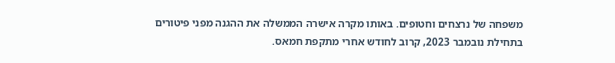משפחה של נרצחים וחטופים. באותו מקרה אישרה הממשלה את ההגנה מפני פיטורים בתחילת נובמבר 2023, קרוב לחודש אחרי מתקפת חמאס.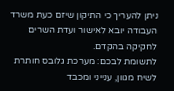ניתן להעריך כי התיקון שיזם כעת משרד העבודה יובא לאישור ועדת השרים לחקיקה בהקדם.
לתשומת לבכם: מערכת גלובס חותרת לשיח מגוון, ענייני ומכבד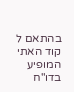בהתאם ל
קוד האתי
המופיע
בדו"ח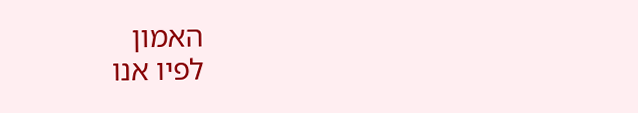האמון
לפיו אנו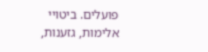פועלים. ביטויי אלימות, גזענות,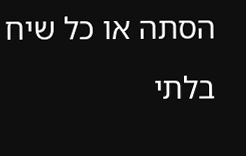הסתה או כל שיח בלתי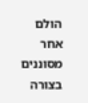הולם אחר מסוננים בצורה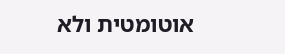אוטומטית ולא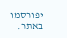יפורסמו באתר.